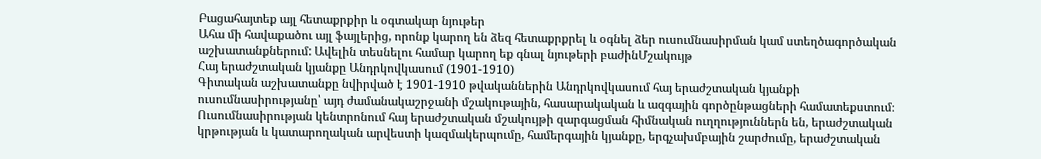Բացահայտեք այլ հետաքրքիր և օգտակար նյութեր
Ահա մի հավաքածու այլ ֆայլերից, որոնք կարող են ձեզ հետաքրքրել և օգնել ձեր ուսումնասիրման կամ ստեղծագործական աշխատանքներում: Ավելին տեսնելու համար կարող եք գնալ նյութերի բաժինՄշակույթ
Հայ երաժշտական կյանքը Անդրկովկասում (1901-1910)
Գիտական աշխատանքը նվիրված է 1901-1910 թվականներին Անդրկովկասում հայ երաժշտական կյանքի ուսումնասիրությանը՝ այդ ժամանակաշրջանի մշակութային, հասարակական և ազգային գործընթացների համատեքստում։ Ուսումնասիրության կենտրոնում հայ երաժշտական մշակույթի զարգացման հիմնական ուղղություններն են, երաժշտական կրթության և կատարողական արվեստի կազմակերպումը, համերգային կյանքը, երգչախմբային շարժումը, երաժշտական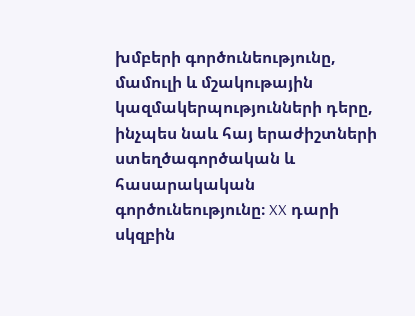խմբերի գործունեությունը, մամուլի և մշակութային կազմակերպությունների դերը, ինչպես նաև հայ երաժիշտների ստեղծագործական և հասարակական գործունեությունը։ XX դարի սկզբին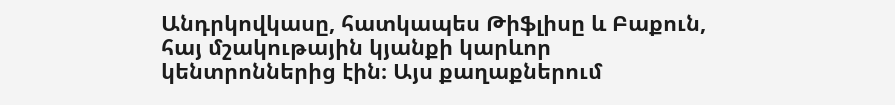Անդրկովկասը, հատկապես Թիֆլիսը և Բաքուն, հայ մշակութային կյանքի կարևոր կենտրոններից էին։ Այս քաղաքներում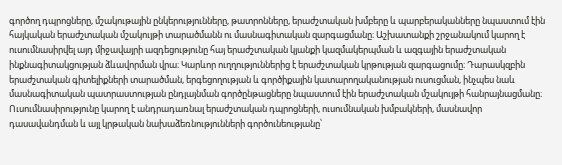գործող դպրոցները, մշակութային ընկերությունները, թատրոնները, երաժշտական խմբերը և պարբերականները նպաստում էին հայկական երաժշտական մշակույթի տարածմանն ու մասնագիտական զարգացմանը։ Աշխատանքի շրջանակում կարող է ուսումնասիրվել այդ միջավայրի ազդեցությունը հայ երաժշտական կյանքի կազմակերպման և ազգային երաժշտական ինքնագիտակցության ձևավորման վրա։ Կարևոր ուղղություններից է երաժշտական կրթության զարգացումը։ Դարասկզբին երաժշտական գիտելիքների տարածման, երգեցողության և գործիքային կատարողականության ուսուցման, ինչպես նաև մասնագիտական պատրաստության ընդլայնման գործընթացները նպաստում էին երաժշտական մշակույթի հանրայնացմանը։ Ուսումնասիրությունը կարող է անդրադառնալ երաժշտական դպրոցների, ուսումնական խմբակների, մասնավոր դասավանդման և այլ կրթական նախաձեռնությունների գործունեությանը՝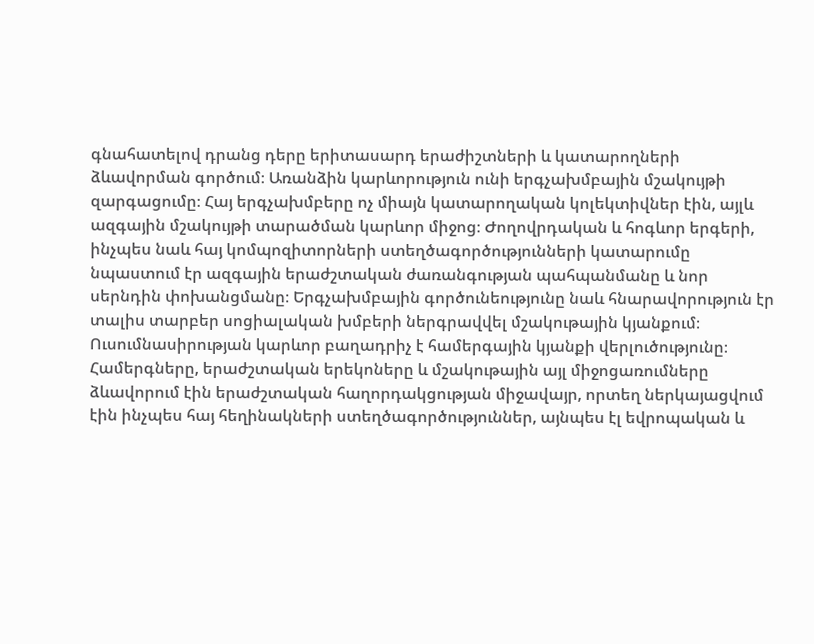գնահատելով դրանց դերը երիտասարդ երաժիշտների և կատարողների ձևավորման գործում։ Առանձին կարևորություն ունի երգչախմբային մշակույթի զարգացումը։ Հայ երգչախմբերը ոչ միայն կատարողական կոլեկտիվներ էին, այլև ազգային մշակույթի տարածման կարևոր միջոց։ Ժողովրդական և հոգևոր երգերի, ինչպես նաև հայ կոմպոզիտորների ստեղծագործությունների կատարումը նպաստում էր ազգային երաժշտական ժառանգության պահպանմանը և նոր սերնդին փոխանցմանը։ Երգչախմբային գործունեությունը նաև հնարավորություն էր տալիս տարբեր սոցիալական խմբերի ներգրավվել մշակութային կյանքում։ Ուսումնասիրության կարևոր բաղադրիչ է համերգային կյանքի վերլուծությունը։ Համերգները, երաժշտական երեկոները և մշակութային այլ միջոցառումները ձևավորում էին երաժշտական հաղորդակցության միջավայր, որտեղ ներկայացվում էին ինչպես հայ հեղինակների ստեղծագործություններ, այնպես էլ եվրոպական և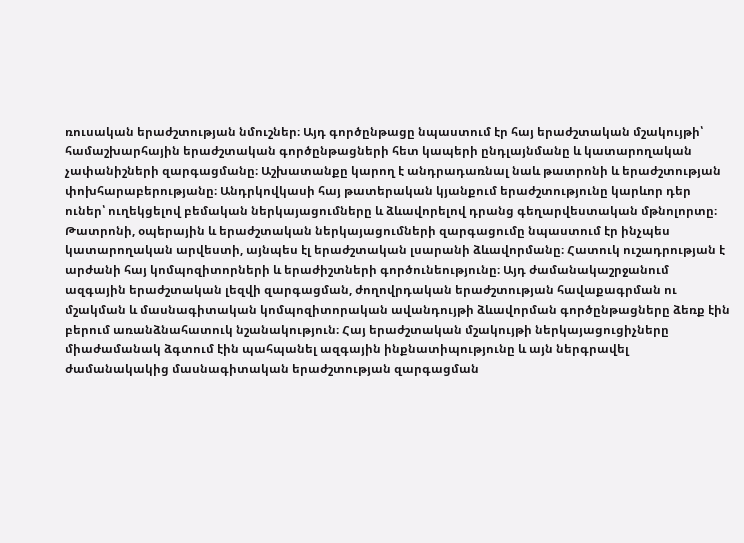ռուսական երաժշտության նմուշներ։ Այդ գործընթացը նպաստում էր հայ երաժշտական մշակույթի՝ համաշխարհային երաժշտական գործընթացների հետ կապերի ընդլայնմանը և կատարողական չափանիշների զարգացմանը։ Աշխատանքը կարող է անդրադառնալ նաև թատրոնի և երաժշտության փոխհարաբերությանը։ Անդրկովկասի հայ թատերական կյանքում երաժշտությունը կարևոր դեր ուներ՝ ուղեկցելով բեմական ներկայացումները և ձևավորելով դրանց գեղարվեստական մթնոլորտը։ Թատրոնի, օպերային և երաժշտական ներկայացումների զարգացումը նպաստում էր ինչպես կատարողական արվեստի, այնպես էլ երաժշտական լսարանի ձևավորմանը։ Հատուկ ուշադրության է արժանի հայ կոմպոզիտորների և երաժիշտների գործունեությունը։ Այդ ժամանակաշրջանում ազգային երաժշտական լեզվի զարգացման, ժողովրդական երաժշտության հավաքագրման ու մշակման և մասնագիտական կոմպոզիտորական ավանդույթի ձևավորման գործընթացները ձեռք էին բերում առանձնահատուկ նշանակություն։ Հայ երաժշտական մշակույթի ներկայացուցիչները միաժամանակ ձգտում էին պահպանել ազգային ինքնատիպությունը և այն ներգրավել ժամանակակից մասնագիտական երաժշտության զարգացման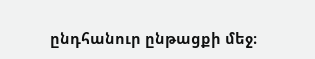ընդհանուր ընթացքի մեջ։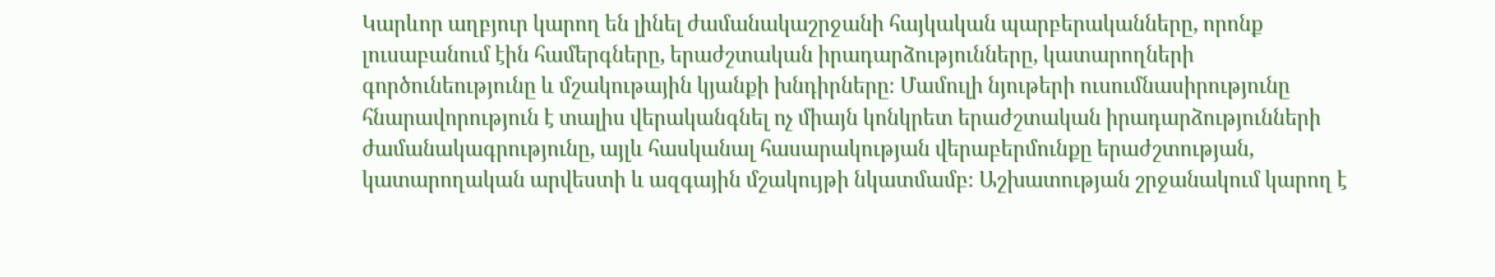Կարևոր աղբյուր կարող են լինել ժամանակաշրջանի հայկական պարբերականները, որոնք լուսաբանում էին համերգները, երաժշտական իրադարձությունները, կատարողների գործունեությունը և մշակութային կյանքի խնդիրները։ Մամուլի նյութերի ուսումնասիրությունը հնարավորություն է տալիս վերականգնել ոչ միայն կոնկրետ երաժշտական իրադարձությունների ժամանակագրությունը, այլև հասկանալ հասարակության վերաբերմունքը երաժշտության, կատարողական արվեստի և ազգային մշակույթի նկատմամբ։ Աշխատության շրջանակում կարող է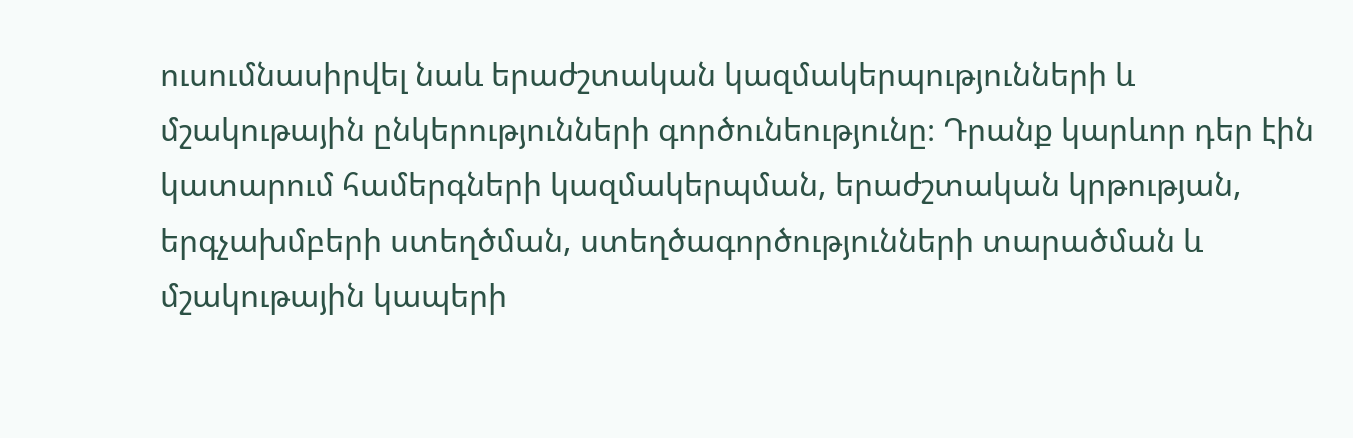ուսումնասիրվել նաև երաժշտական կազմակերպությունների և մշակութային ընկերությունների գործունեությունը։ Դրանք կարևոր դեր էին կատարում համերգների կազմակերպման, երաժշտական կրթության, երգչախմբերի ստեղծման, ստեղծագործությունների տարածման և մշակութային կապերի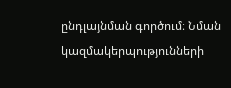ընդլայնման գործում։ Նման կազմակերպությունների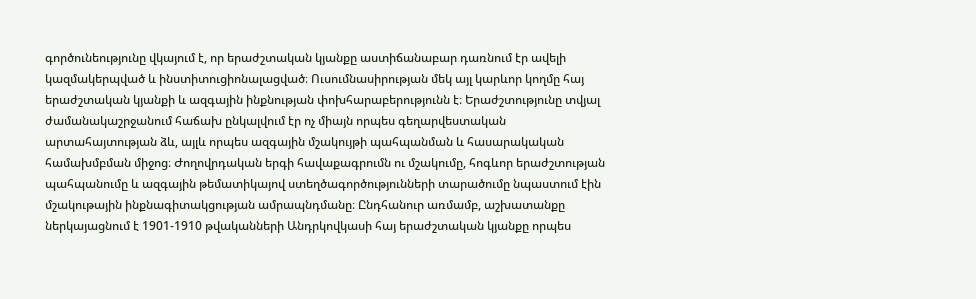գործունեությունը վկայում է, որ երաժշտական կյանքը աստիճանաբար դառնում էր ավելի կազմակերպված և ինստիտուցիոնալացված։ Ուսումնասիրության մեկ այլ կարևոր կողմը հայ երաժշտական կյանքի և ազգային ինքնության փոխհարաբերությունն է։ Երաժշտությունը տվյալ ժամանակաշրջանում հաճախ ընկալվում էր ոչ միայն որպես գեղարվեստական արտահայտության ձև, այլև որպես ազգային մշակույթի պահպանման և հասարակական համախմբման միջոց։ Ժողովրդական երգի հավաքագրումն ու մշակումը, հոգևոր երաժշտության պահպանումը և ազգային թեմատիկայով ստեղծագործությունների տարածումը նպաստում էին մշակութային ինքնագիտակցության ամրապնդմանը։ Ընդհանուր առմամբ, աշխատանքը ներկայացնում է 1901-1910 թվականների Անդրկովկասի հայ երաժշտական կյանքը որպես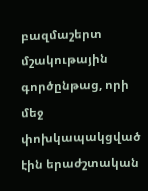բազմաշերտ մշակութային գործընթաց, որի մեջ փոխկապակցված էին երաժշտական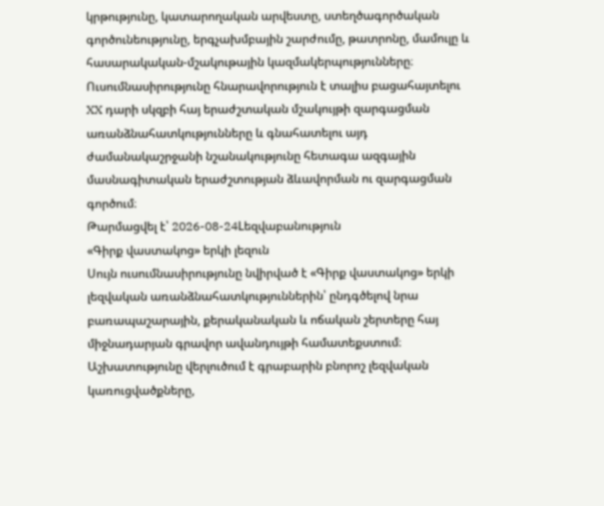կրթությունը, կատարողական արվեստը, ստեղծագործական գործունեությունը, երգչախմբային շարժումը, թատրոնը, մամուլը և հասարակական-մշակութային կազմակերպությունները։ Ուսումնասիրությունը հնարավորություն է տալիս բացահայտելու XX դարի սկզբի հայ երաժշտական մշակույթի զարգացման առանձնահատկությունները և գնահատելու այդ ժամանակաշրջանի նշանակությունը հետագա ազգային մասնագիտական երաժշտության ձևավորման ու զարգացման գործում։
Թարմացվել է՝ 2026-08-24Lեզվաբանություն
«Գիրք վաստակոց» երկի լեզուն
Սույն ուսումնասիրությունը նվիրված է «Գիրք վաստակոց» երկի լեզվական առանձնահատկություններին՝ ընդգծելով նրա բառապաշարային, քերականական և ոճական շերտերը հայ միջնադարյան գրավոր ավանդույթի համատեքստում։ Աշխատությունը վերլուծում է գրաբարին բնորոշ լեզվական կառուցվածքները,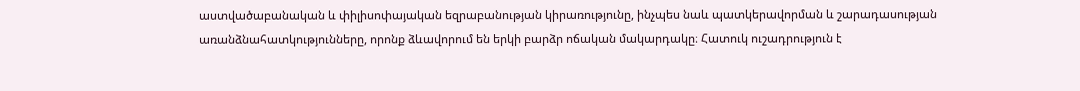աստվածաբանական և փիլիսոփայական եզրաբանության կիրառությունը, ինչպես նաև պատկերավորման և շարադասության առանձնահատկությունները, որոնք ձևավորում են երկի բարձր ոճական մակարդակը։ Հատուկ ուշադրություն է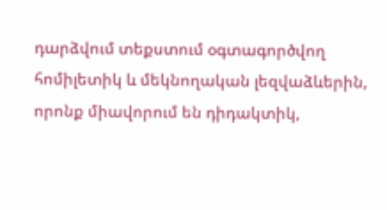դարձվում տեքստում օգտագործվող հոմիլետիկ և մեկնողական լեզվաձևերին, որոնք միավորում են դիդակտիկ,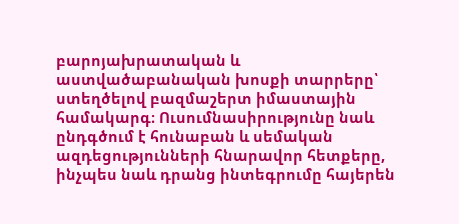բարոյախրատական և աստվածաբանական խոսքի տարրերը՝ ստեղծելով բազմաշերտ իմաստային համակարգ։ Ուսումնասիրությունը նաև ընդգծում է հունաբան և սեմական ազդեցությունների հնարավոր հետքերը, ինչպես նաև դրանց ինտեգրումը հայերեն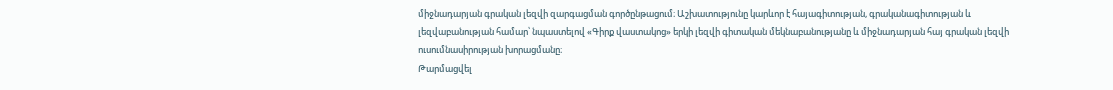միջնադարյան գրական լեզվի զարգացման գործընթացում։ Աշխատությունը կարևոր է հայագիտության, գրականագիտության և լեզվաբանության համար՝ նպաստելով «Գիրք վաստակոց» երկի լեզվի գիտական մեկնաբանությանը և միջնադարյան հայ գրական լեզվի ուսումնասիրության խորացմանը։
Թարմացվել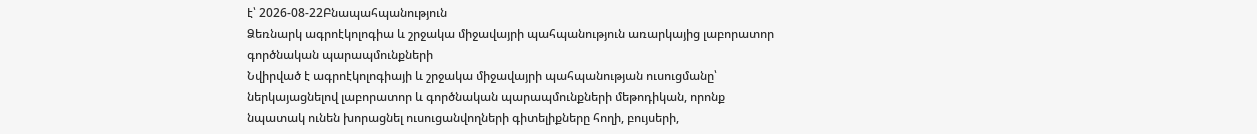է՝ 2026-08-22Բնապահպանություն
Ձեռնարկ ագրոէկոլոգիա և շրջակա միջավայրի պահպանություն առարկայից լաբորատոր գործնական պարապմունքների
Նվիրված է ագրոէկոլոգիայի և շրջակա միջավայրի պահպանության ուսուցմանը՝ ներկայացնելով լաբորատոր և գործնական պարապմունքների մեթոդիկան, որոնք նպատակ ունեն խորացնել ուսուցանվողների գիտելիքները հողի, բույսերի,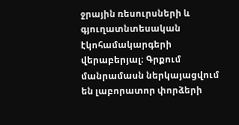ջրային ռեսուրսների և գյուղատնտեսական էկոհամակարգերի վերաբերյալ։ Գրքում մանրամասն ներկայացվում են լաբորատոր փորձերի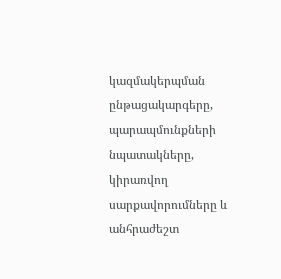կազմակերպման ընթացակարգերը, պարապմունքների նպատակները, կիրառվող սարքավորումները և անհրաժեշտ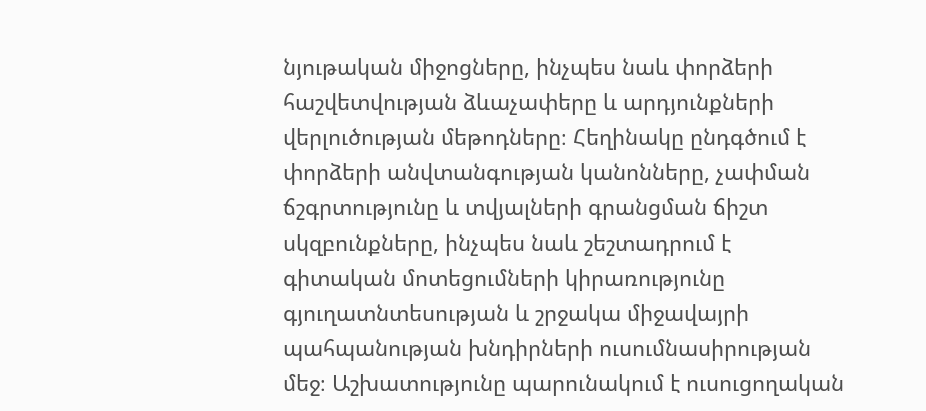նյութական միջոցները, ինչպես նաև փորձերի հաշվետվության ձևաչափերը և արդյունքների վերլուծության մեթոդները։ Հեղինակը ընդգծում է փորձերի անվտանգության կանոնները, չափման ճշգրտությունը և տվյալների գրանցման ճիշտ սկզբունքները, ինչպես նաև շեշտադրում է գիտական մոտեցումների կիրառությունը գյուղատնտեսության և շրջակա միջավայրի պահպանության խնդիրների ուսումնասիրության մեջ։ Աշխատությունը պարունակում է ուսուցողական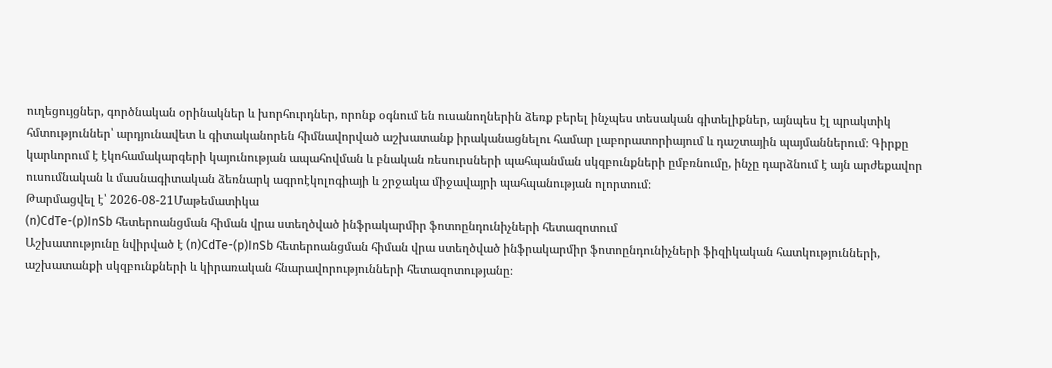ուղեցույցներ, գործնական օրինակներ և խորհուրդներ, որոնք օգնում են ուսանողներին ձեռք բերել ինչպես տեսական գիտելիքներ, այնպես էլ պրակտիկ հմտություններ՝ արդյունավետ և գիտականորեն հիմնավորված աշխատանք իրականացնելու համար լաբորատորիայում և դաշտային պայմաններում։ Գիրքը կարևորում է էկոհամակարգերի կայունության ապահովման և բնական ռեսուրսների պահպանման սկզբունքների ըմբռնումը, ինչը դարձնում է այն արժեքավոր ուսումնական և մասնագիտական ձեռնարկ ագրոէկոլոգիայի և շրջակա միջավայրի պահպանության ոլորտում։
Թարմացվել է՝ 2026-08-21Մաթեմատիկա
(n)CdTe-(p)InSb հետերոանցման հիման վրա ստեղծված ինֆրակարմիր ֆոտոընդունիչների հետազոտում
Աշխատությունը նվիրված է (n)CdTe-(p)InSb հետերոանցման հիման վրա ստեղծված ինֆրակարմիր ֆոտոընդունիչների ֆիզիկական հատկությունների, աշխատանքի սկզբունքների և կիրառական հնարավորությունների հետազոտությանը։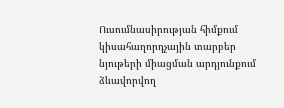Ուսումնասիրության հիմքում կիսահաղորդչային տարբեր նյութերի միացման արդյունքում ձևավորվող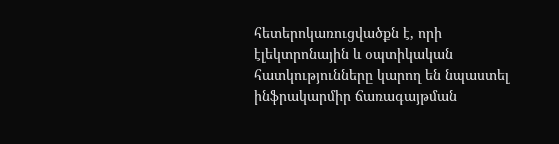հետերոկառուցվածքն է, որի էլեկտրոնային և օպտիկական հատկությունները կարող են նպաստել ինֆրակարմիր ճառագայթման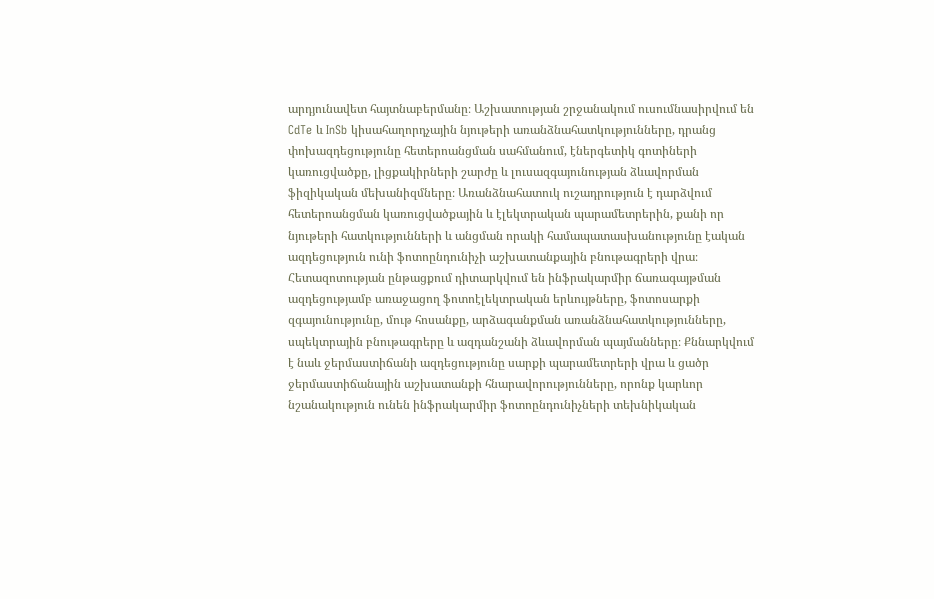արդյունավետ հայտնաբերմանը։ Աշխատության շրջանակում ուսումնասիրվում են CdTe և InSb կիսահաղորդչային նյութերի առանձնահատկությունները, դրանց փոխազդեցությունը հետերոանցման սահմանում, էներգետիկ գոտիների կառուցվածքը, լիցքակիրների շարժը և լուսազգայունության ձևավորման ֆիզիկական մեխանիզմները։ Առանձնահատուկ ուշադրություն է դարձվում հետերոանցման կառուցվածքային և էլեկտրական պարամետրերին, քանի որ նյութերի հատկությունների և անցման որակի համապատասխանությունը էական ազդեցություն ունի ֆոտոընդունիչի աշխատանքային բնութագրերի վրա։ Հետազոտության ընթացքում դիտարկվում են ինֆրակարմիր ճառագայթման ազդեցությամբ առաջացող ֆոտոէլեկտրական երևույթները, ֆոտոսարքի զգայունությունը, մութ հոսանքը, արձագանքման առանձնահատկությունները, սպեկտրային բնութագրերը և ազդանշանի ձևավորման պայմանները։ Քննարկվում է նաև ջերմաստիճանի ազդեցությունը սարքի պարամետրերի վրա և ցածր ջերմաստիճանային աշխատանքի հնարավորությունները, որոնք կարևոր նշանակություն ունեն ինֆրակարմիր ֆոտոընդունիչների տեխնիկական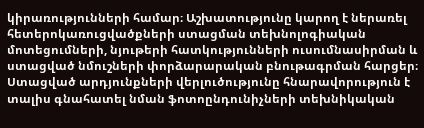կիրառությունների համար։ Աշխատությունը կարող է ներառել հետերոկառուցվածքների ստացման տեխնոլոգիական մոտեցումների, նյութերի հատկությունների ուսումնասիրման և ստացված նմուշների փորձարարական բնութագրման հարցեր։ Ստացված արդյունքների վերլուծությունը հնարավորություն է տալիս գնահատել նման ֆոտոընդունիչների տեխնիկական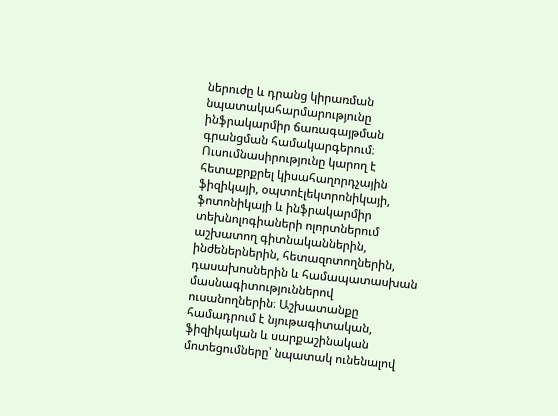ներուժը և դրանց կիրառման նպատակահարմարությունը ինֆրակարմիր ճառագայթման գրանցման համակարգերում։ Ուսումնասիրությունը կարող է հետաքրքրել կիսահաղորդչային ֆիզիկայի, օպտոէլեկտրոնիկայի, ֆոտոնիկայի և ինֆրակարմիր տեխնոլոգիաների ոլորտներում աշխատող գիտնականներին, ինժեներներին, հետազոտողներին, դասախոսներին և համապատասխան մասնագիտություններով ուսանողներին։ Աշխատանքը համադրում է նյութագիտական, ֆիզիկական և սարքաշինական մոտեցումները՝ նպատակ ունենալով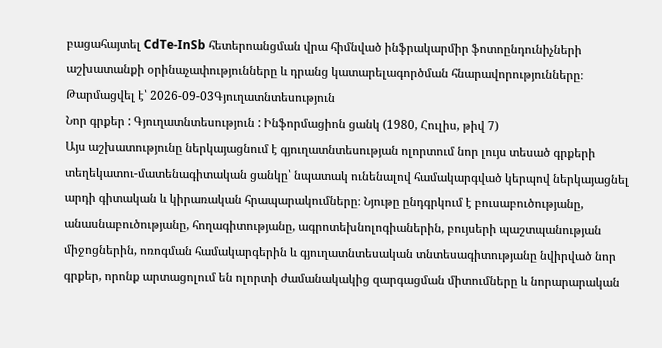բացահայտել CdTe-InSb հետերոանցման վրա հիմնված ինֆրակարմիր ֆոտոընդունիչների աշխատանքի օրինաչափությունները և դրանց կատարելագործման հնարավորությունները։
Թարմացվել է՝ 2026-09-03Գյուղատնտեսություն
Նոր գրքեր : Գյուղատնտեսություն : Ինֆորմացիոն ցանկ (1980, Հուլիս, թիվ 7)
Այս աշխատությունը ներկայացնում է գյուղատնտեսության ոլորտում նոր լույս տեսած գրքերի տեղեկատու-մատենագիտական ցանկը՝ նպատակ ունենալով համակարգված կերպով ներկայացնել արդի գիտական և կիրառական հրապարակումները։ Նյութը ընդգրկում է բուսաբուծությանը, անասնաբուծությանը, հողագիտությանը, ագրոտեխնոլոգիաներին, բույսերի պաշտպանության միջոցներին, ոռոգման համակարգերին և գյուղատնտեսական տնտեսագիտությանը նվիրված նոր գրքեր, որոնք արտացոլում են ոլորտի ժամանակակից զարգացման միտումները և նորարարական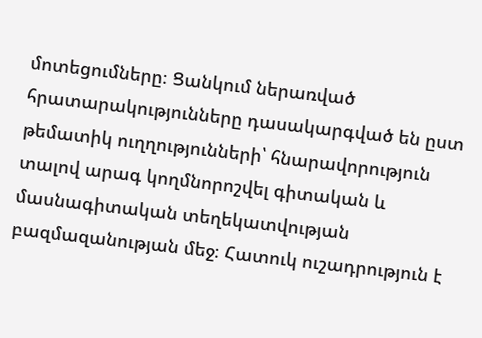մոտեցումները։ Ցանկում ներառված հրատարակությունները դասակարգված են ըստ թեմատիկ ուղղությունների՝ հնարավորություն տալով արագ կողմնորոշվել գիտական և մասնագիտական տեղեկատվության բազմազանության մեջ։ Հատուկ ուշադրություն է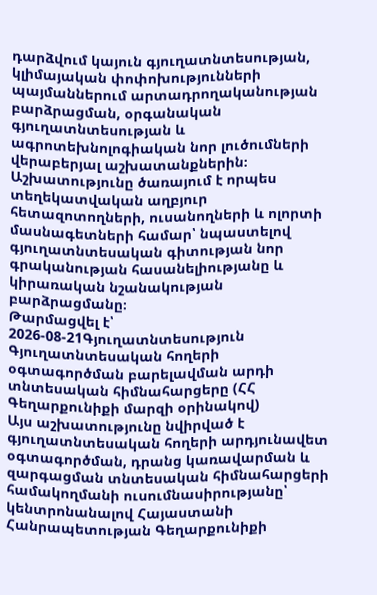դարձվում կայուն գյուղատնտեսության, կլիմայական փոփոխությունների պայմաններում արտադրողականության բարձրացման, օրգանական գյուղատնտեսության և ագրոտեխնոլոգիական նոր լուծումների վերաբերյալ աշխատանքներին։ Աշխատությունը ծառայում է որպես տեղեկատվական աղբյուր հետազոտողների, ուսանողների և ոլորտի մասնագետների համար՝ նպաստելով գյուղատնտեսական գիտության նոր գրականության հասանելիությանը և կիրառական նշանակության բարձրացմանը։
Թարմացվել է՝ 2026-08-21Գյուղատնտեսություն
Գյուղատնտեսական հողերի օգտագործման բարելավման արդի տնտեսական հիմնահարցերը (ՀՀ Գեղարքունիքի մարզի օրինակով)
Այս աշխատությունը նվիրված է գյուղատնտեսական հողերի արդյունավետ օգտագործման, դրանց կառավարման և զարգացման տնտեսական հիմնահարցերի համակողմանի ուսումնասիրությանը՝ կենտրոնանալով Հայաստանի Հանրապետության Գեղարքունիքի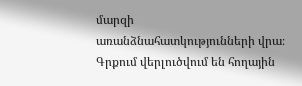մարզի առանձնահատկությունների վրա։ Գրքում վերլուծվում են հողային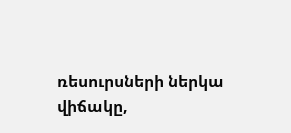ռեսուրսների ներկա վիճակը,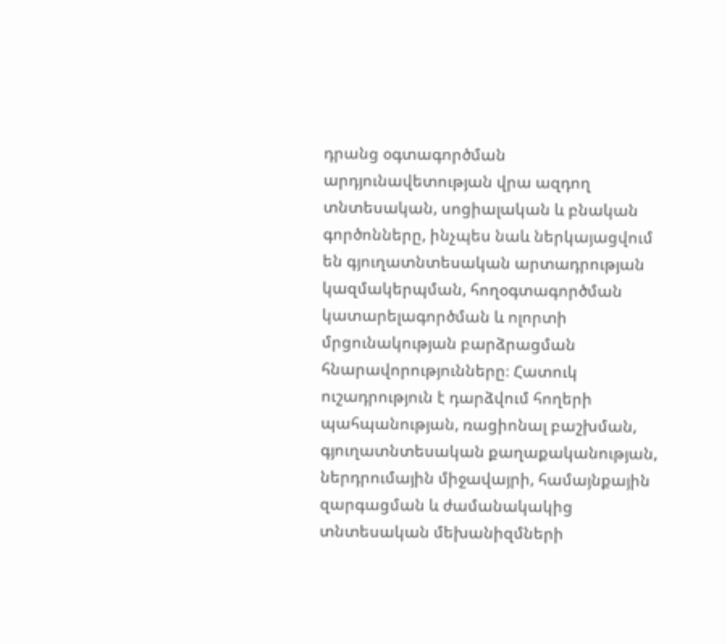դրանց օգտագործման արդյունավետության վրա ազդող տնտեսական, սոցիալական և բնական գործոնները, ինչպես նաև ներկայացվում են գյուղատնտեսական արտադրության կազմակերպման, հողօգտագործման կատարելագործման և ոլորտի մրցունակության բարձրացման հնարավորությունները։ Հատուկ ուշադրություն է դարձվում հողերի պահպանության, ռացիոնալ բաշխման, գյուղատնտեսական քաղաքականության, ներդրումային միջավայրի, համայնքային զարգացման և ժամանակակից տնտեսական մեխանիզմների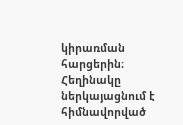կիրառման հարցերին։ Հեղինակը ներկայացնում է հիմնավորված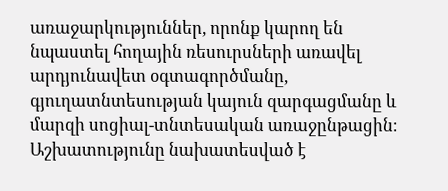առաջարկություններ, որոնք կարող են նպաստել հողային ռեսուրսների առավել արդյունավետ օգտագործմանը, գյուղատնտեսության կայուն զարգացմանը և մարզի սոցիալ-տնտեսական առաջընթացին։ Աշխատությունը նախատեսված է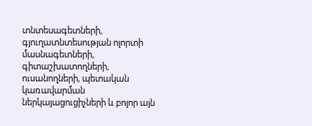տնտեսագետների, գյուղատնտեսության ոլորտի մասնագետների, գիտաշխատողների, ուսանողների, պետական կառավարման ներկայացուցիչների և բոլոր այն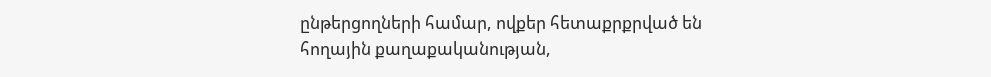ընթերցողների համար, ովքեր հետաքրքրված են հողային քաղաքականության,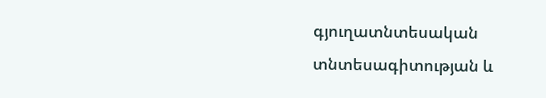գյուղատնտեսական տնտեսագիտության և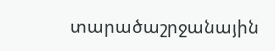տարածաշրջանային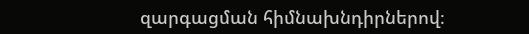զարգացման հիմնախնդիրներով։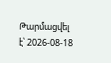Թարմացվել է՝ 2026-08-18